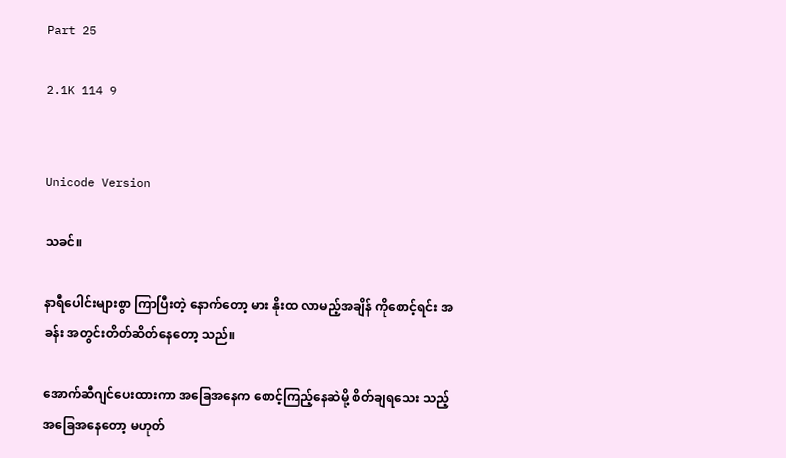Part 25

2.1K 114 9


Unicode Version

သခင်။

နာရီပေါင်းများစွာ ကြာပြီးတဲ့ နောက်တော့ မား နိုးထ လာမည့်အချိန် ကိုစောင့်ရင်း အခန်း အတွင်းတိတ်ဆိတ်နေတော့ သည်။

အောက်ဆီဂျင်ပေးထားကာ အခြေအနေက စောင့်ကြည့်နေဆဲမို့ စိတ်ချရသေး သည့် အခြေအနေတော့ မဟုတ်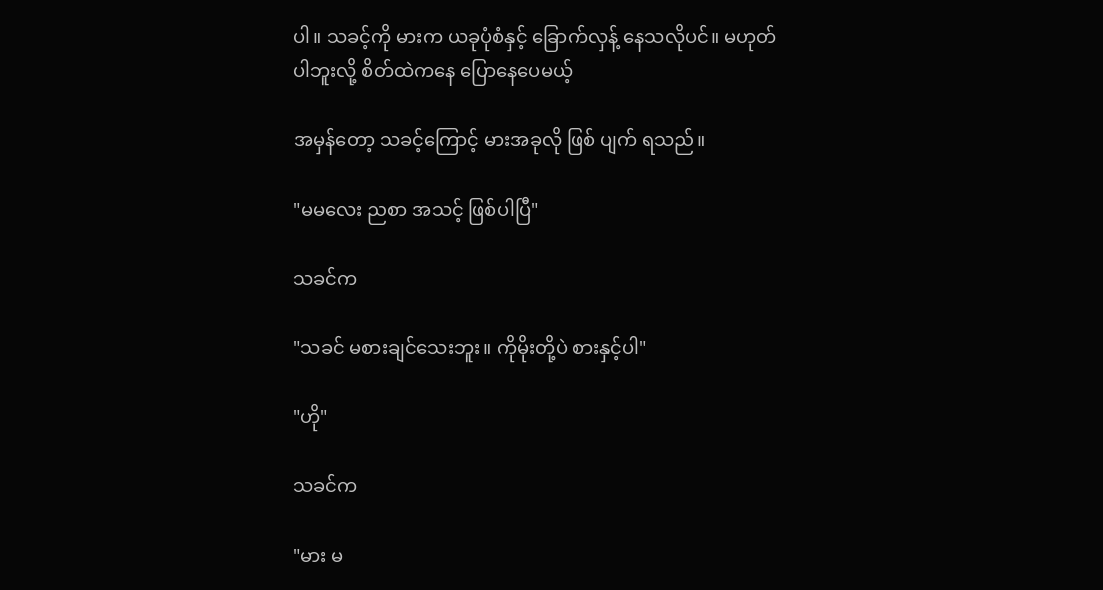ပါ။ သခင့်ကို မားက ယခုပုံစံနှင့် ခြောက်လှန့် နေသလိုပင်။ မဟုတ်ပါဘူးလို့ စိတ်ထဲကနေ ပြောနေပေမယ့်

အမှန်တော့ သခင့်ကြောင့် မားအခုလို ဖြစ် ပျက် ရသည်။

"မမလေး ညစာ အသင့် ဖြစ်ပါပြီ"

သခင်က

"သခင် မစားချင်သေးဘူး။ ကိုမိုးတို့ပဲ စားနှင့်ပါ"

"ဟို"

သခင်က

"မား မ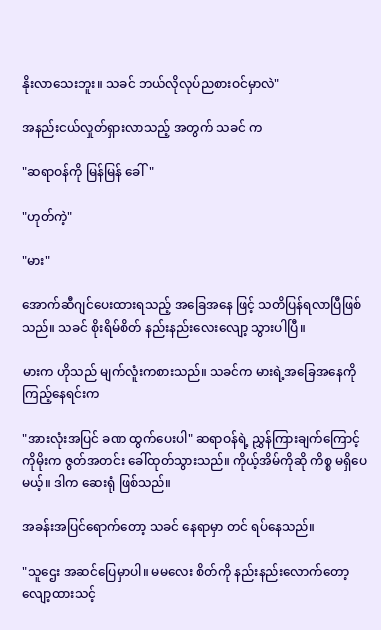နိုးလာသေးဘူး။ သခင် ဘယ်လိုလုပ်ညစားဝင်မှာလဲ"

အနည်းငယ်လှုတ်ရှားလာသည့် အတွက် သခင် က

"ဆရာဝန်ကို မြန်မြန် ခေါ်"

"ဟုတ်ကဲ့"

"မား"

အောက်ဆီဂျင်ပေးထားရသည့် အခြေအနေ ဖြင့် သတိပြန်ရလာပြီဖြစ်သည်။ သခင် စိုးရိမ်စိတ် နည်းနည်းလေးလျော့ သွားပါပြီ။

မားက ဟိုသည် မျက်လူံးကစားသည်။ သခင်က မားရဲ့အခြေအနေကို ကြည့်နေရင်းက

"အားလုံးအပြင် ခဏ ထွက်ပေးပါ" ဆရာဝန်ရဲ့ ညွှန်ကြားချက်ကြောင့် ကိုမိုးက ဇွတ်အတင်း ခေါ်ထုတ်သွားသည်။ ကိုယ့်အိမ်ကိုဆို ကိစ္စ မရှိပေမယ့်။ ဒါက ဆေးရုံ ဖြစ်သည်။

အခန်းအပြင်ရောက်တော့ သခင် နေရာမှာ တင် ရပ်နေသည်။

"သူဌေး အဆင်ပြေမှာပါ။ မမလေး စိတ်ကို နည်းနည်းလောက်တော့ လျော့ထားသင့်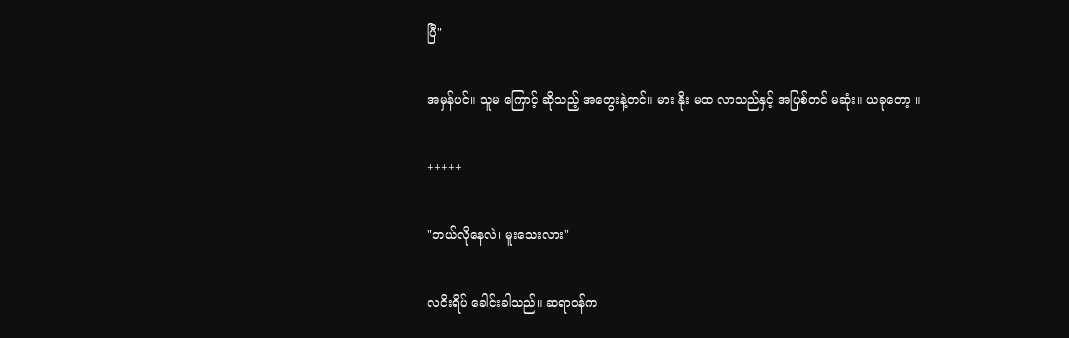ပြီ"

အမှန်ပင်။ သူမ ကြောင့် ဆိုသည့် အတွေးနဲ့တင်။ မား နိုး မထ လာသည်နှင့် အပြစ်တင် မဆုံး။ ယခုတော့ ။

+++++

"ဘယ်လိုနေလဲ၊ မူးသေးလား"

လငိးရိပ် ခေါင်းခါသည်။ ဆရာဝန်က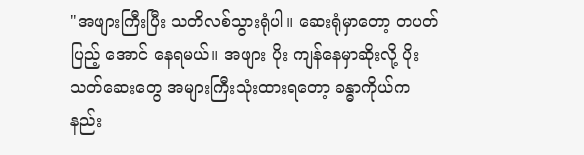"အဖျားကြီးပြီး သတိလစ်သွားရုံပါ။ ဆေးရုံမှာတော့ တပတ်ပြည့် အောင် နေရမယ်။ အဖျား ပိုး ကျန်နေမှာဆိုးလို့ ပိုးသတ်ဆေးတွေ အများကြီးသုံးထားရတော့ ခန္ဓာကိုယ်က နည်း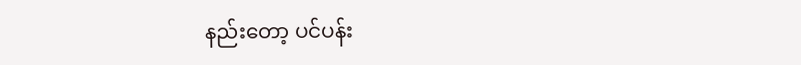နည်းတော့ ပင်ပန်း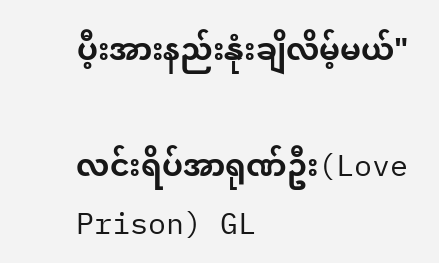ပီ့းအားနည်းနုံးချိလိမ့်မယ်"

လင်းရိပ်အာရုဏ်ဦး(Love Prison) GL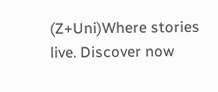(Z+Uni)Where stories live. Discover now